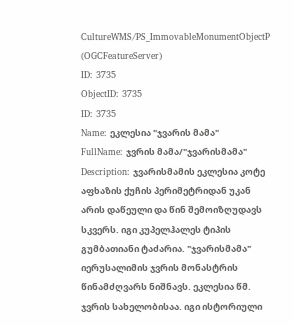CultureWMS/PS_ImmovableMonumentObjectP (OGCFeatureServer)
ID: 3735
ObjectID: 3735
ID: 3735
Name: ეკლესია "ჯვარის მამა"
FullName: ჯვრის მამა/"ჯვარისმამა"
Description: ჯვარისმამის ეკლესია კოტე აფხაზის ქუჩის პერიმეტრიდან უკან არის დაწეული და წინ შემოიზღუდავს სკვერს. იგი კუპელჰალეს ტიპის გუმბათიანი ტაძარია. "ჯვარისმამა" იერუსალიმის ჯვრის მონასტრის წინამძღვარს ნიშნავს. ეკლესია წმ. ჯვრის სახელობისაა. იგი ისტორიული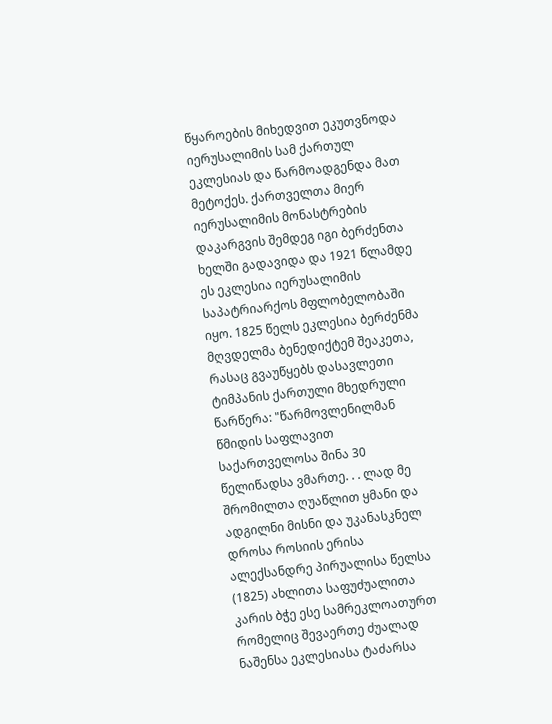წყაროების მიხედვით ეკუთვნოდა იერუსალიმის სამ ქართულ ეკლესიას და წარმოადგენდა მათ მეტოქეს. ქართველთა მიერ იერუსალიმის მონასტრების დაკარგვის შემდეგ იგი ბერძენთა ხელში გადავიდა და 1921 წლამდე ეს ეკლესია იერუსალიმის საპატრიარქოს მფლობელობაში იყო. 1825 წელს ეკლესია ბერძენმა მღვდელმა ბენედიქტემ შეაკეთა, რასაც გვაუწყებს დასავლეთი ტიმპანის ქართული მხედრული წარწერა: "წარმოვლენილმან წმიდის საფლავით საქართველოსა შინა 30 წელიწადსა ვმართე. . . ლად მე შრომილთა ღუაწლით ყმანი და ადგილნი მისნი და უკანასკნელ დროსა როსიის ერისა ალექსანდრე პირუალისა წელსა (1825) ახლითა საფუძუალითა კარის ბჭე ესე სამრეკლოათურთ რომელიც შევაერთე ძუალად ნაშენსა ეკლესიასა ტაძარსა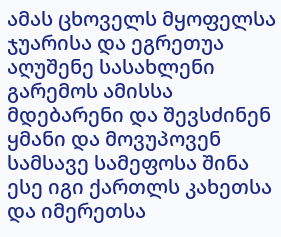ამას ცხოველს მყოფელსა ჯუარისა და ეგრეთუა აღუშენე სასახლენი გარემოს ამისსა მდებარენი და შევსძინენ ყმანი და მოვუპოვენ სამსავე სამეფოსა შინა ესე იგი ქართლს კახეთსა და იმერეთსა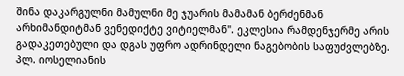შინა დაკარგულნი მამულნი მე ჯუარის მამამან ბერძენმან არხიმანდიტმან ვენედიქტე ვიტიელმან". ეკლესია რამდენჯერმე არის გადაკეთებული და დგას უფრო ადრინდელი ნაგებობის საფუძვლებზე. პლ. იოსელიანის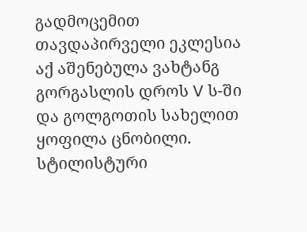გადმოცემით თავდაპირველი ეკლესია აქ აშენებულა ვახტანგ გორგასლის დროს V ს-ში და გოლგოთის სახელით ყოფილა ცნობილი. სტილისტური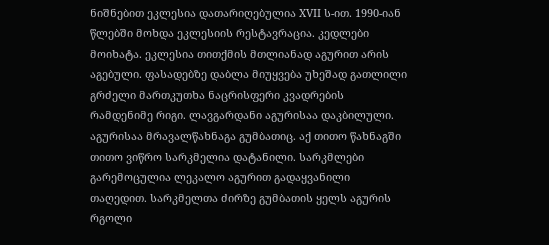ნიშნებით ეკლესია დათარიღებულია XVII ს-ით. 1990-იან წლებში მოხდა ეკლესიის რესტავრაცია. კედლები მოიხატა. ეკლესია თითქმის მთლიანად აგურით არის აგებული. ფასადებზე დაბლა მიუყვება უხეშად გათლილი გრძელი მართკუთხა ნაცრისფერი კვადრების რამდენიმე რიგი. ლავგარდანი აგურისაა დაკბილული. აგურისაა მრავალწახნაგა გუმბათიც. აქ თითო წახნაგში თითო ვიწრო სარკმელია დატანილი. სარკმლები გარემოცულია ლეკალო აგურით გადაყვანილი თაღედით. სარკმელთა ძირზე გუმბათის ყელს აგურის რგოლი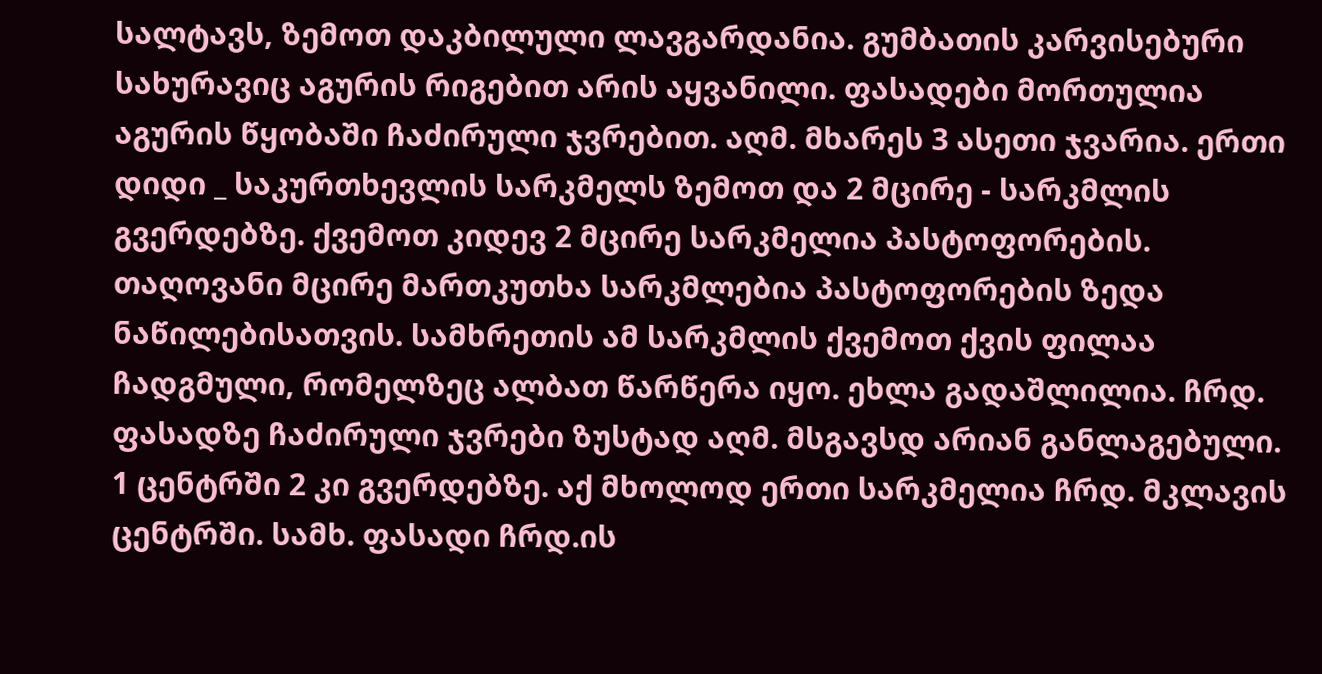სალტავს, ზემოთ დაკბილული ლავგარდანია. გუმბათის კარვისებური სახურავიც აგურის რიგებით არის აყვანილი. ფასადები მორთულია აგურის წყობაში ჩაძირული ჯვრებით. აღმ. მხარეს 3 ასეთი ჯვარია. ერთი დიდი _ საკურთხევლის სარკმელს ზემოთ და 2 მცირე - სარკმლის გვერდებზე. ქვემოთ კიდევ 2 მცირე სარკმელია პასტოფორების. თაღოვანი მცირე მართკუთხა სარკმლებია პასტოფორების ზედა ნაწილებისათვის. სამხრეთის ამ სარკმლის ქვემოთ ქვის ფილაა ჩადგმული, რომელზეც ალბათ წარწერა იყო. ეხლა გადაშლილია. ჩრდ. ფასადზე ჩაძირული ჯვრები ზუსტად აღმ. მსგავსდ არიან განლაგებული. 1 ცენტრში 2 კი გვერდებზე. აქ მხოლოდ ერთი სარკმელია ჩრდ. მკლავის ცენტრში. სამხ. ფასადი ჩრდ.ის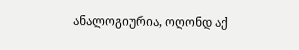ანალოგიურია, ოღონდ აქ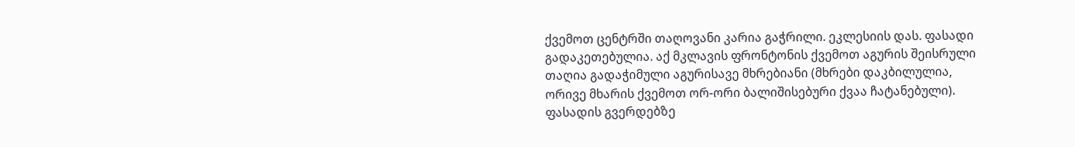ქვემოთ ცენტრში თაღოვანი კარია გაჭრილი. ეკლესიის დას. ფასადი გადაკეთებულია. აქ მკლავის ფრონტონის ქვემოთ აგურის შეისრული თაღია გადაჭიმული აგურისავე მხრებიანი (მხრები დაკბილულია, ორივე მხარის ქვემოთ ორ-ორი ბალიშისებური ქვაა ჩატანებული). ფასადის გვერდებზე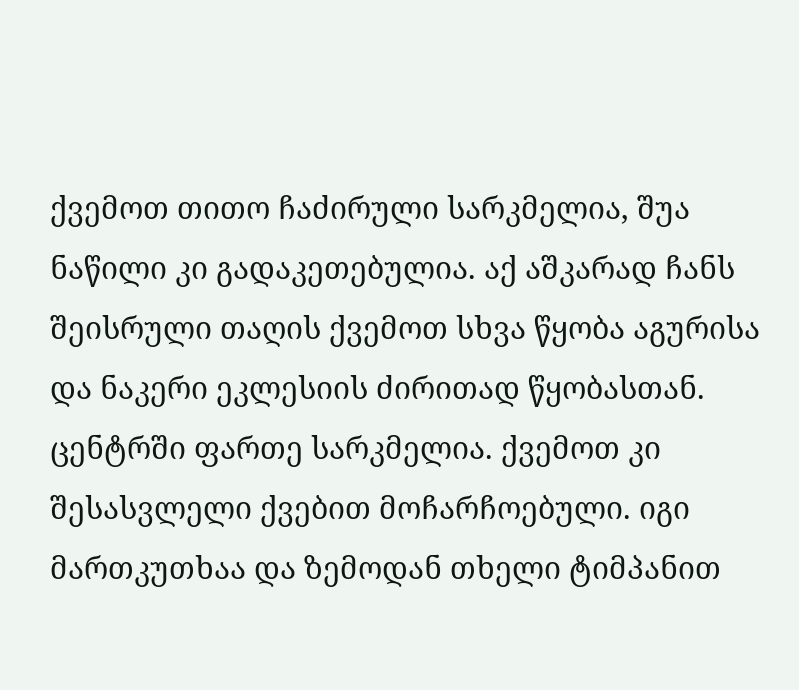ქვემოთ თითო ჩაძირული სარკმელია, შუა ნაწილი კი გადაკეთებულია. აქ აშკარად ჩანს შეისრული თაღის ქვემოთ სხვა წყობა აგურისა და ნაკერი ეკლესიის ძირითად წყობასთან. ცენტრში ფართე სარკმელია. ქვემოთ კი შესასვლელი ქვებით მოჩარჩოებული. იგი მართკუთხაა და ზემოდან თხელი ტიმპანით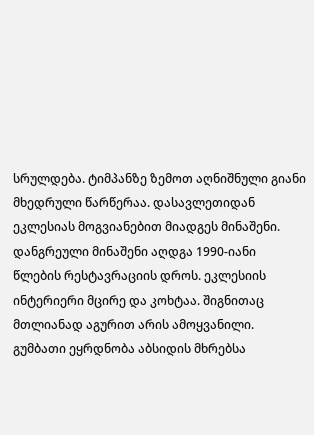სრულდება. ტიმპანზე ზემოთ აღნიშნული გიანი მხედრული წარწერაა. დასავლეთიდან ეკლესიას მოგვიანებით მიადგეს მინაშენი. დანგრეული მინაშენი აღდგა 1990-იანი წლების რესტავრაციის დროს. ეკლესიის ინტერიერი მცირე და კოხტაა. შიგნითაც მთლიანად აგურით არის ამოყვანილი. გუმბათი ეყრდნობა აბსიდის მხრებსა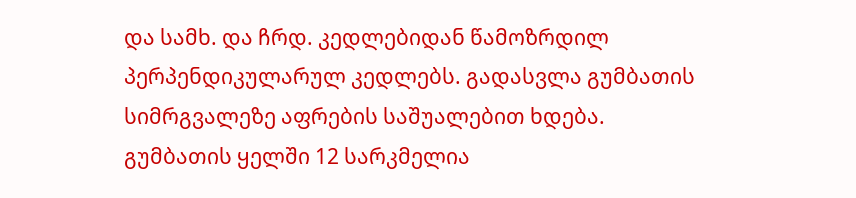და სამხ. და ჩრდ. კედლებიდან წამოზრდილ პერპენდიკულარულ კედლებს. გადასვლა გუმბათის სიმრგვალეზე აფრების საშუალებით ხდება. გუმბათის ყელში 12 სარკმელია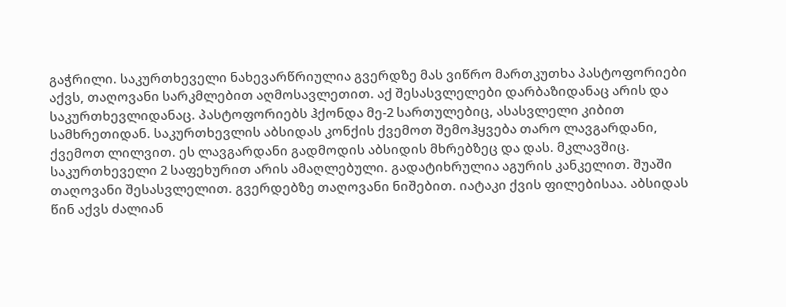გაჭრილი. საკურთხეველი ნახევარწრიულია გვერდზე მას ვიწრო მართკუთხა პასტოფორიები აქვს, თაღოვანი სარკმლებით აღმოსავლეთით. აქ შესასვლელები დარბაზიდანაც არის და საკურთხევლიდანაც. პასტოფორიებს ჰქონდა მე-2 სართულებიც, ასასვლელი კიბით სამხრეთიდან. საკურთხევლის აბსიდას კონქის ქვემოთ შემოჰყვება თარო ლავგარდანი, ქვემოთ ლილვით. ეს ლავგარდანი გადმოდის აბსიდის მხრებზეც და დას. მკლავშიც. საკურთხეველი 2 საფეხურით არის ამაღლებული. გადატიხრულია აგურის კანკელით. შუაში თაღოვანი შესასვლელით. გვერდებზე თაღოვანი ნიშებით. იატაკი ქვის ფილებისაა. აბსიდას წინ აქვს ძალიან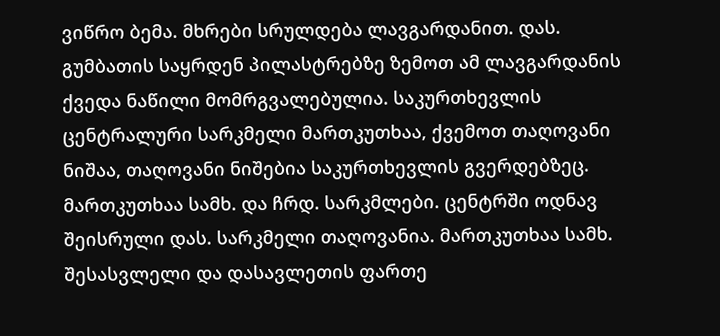ვიწრო ბემა. მხრები სრულდება ლავგარდანით. დას. გუმბათის საყრდენ პილასტრებზე ზემოთ ამ ლავგარდანის ქვედა ნაწილი მომრგვალებულია. საკურთხევლის ცენტრალური სარკმელი მართკუთხაა, ქვემოთ თაღოვანი ნიშაა, თაღოვანი ნიშებია საკურთხევლის გვერდებზეც. მართკუთხაა სამხ. და ჩრდ. სარკმლები. ცენტრში ოდნავ შეისრული დას. სარკმელი თაღოვანია. მართკუთხაა სამხ. შესასვლელი და დასავლეთის ფართე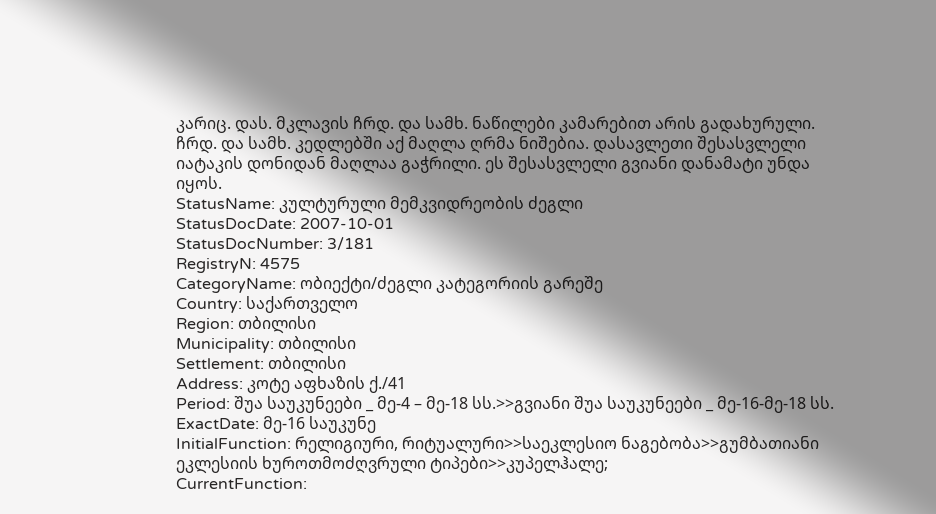კარიც. დას. მკლავის ჩრდ. და სამხ. ნაწილები კამარებით არის გადახურული. ჩრდ. და სამხ. კედლებში აქ მაღლა ღრმა ნიშებია. დასავლეთი შესასვლელი იატაკის დონიდან მაღლაა გაჭრილი. ეს შესასვლელი გვიანი დანამატი უნდა იყოს.
StatusName: კულტურული მემკვიდრეობის ძეგლი
StatusDocDate: 2007-10-01
StatusDocNumber: 3/181
RegistryN: 4575
CategoryName: ობიექტი/ძეგლი კატეგორიის გარეშე
Country: საქართველო
Region: თბილისი
Municipality: თბილისი
Settlement: თბილისი
Address: კოტე აფხაზის ქ./41
Period: შუა საუკუნეები _ მე-4 – მე-18 სს.>>გვიანი შუა საუკუნეები _ მე-16-მე-18 სს.
ExactDate: მე-16 საუკუნე
InitialFunction: რელიგიური, რიტუალური>>საეკლესიო ნაგებობა>>გუმბათიანი ეკლესიის ხუროთმოძღვრული ტიპები>>კუპელჰალე;
CurrentFunction: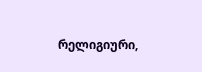რელიგიური,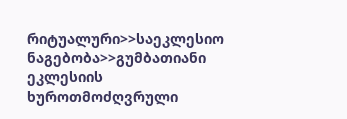რიტუალური>>საეკლესიო ნაგებობა>>გუმბათიანი ეკლესიის ხუროთმოძღვრული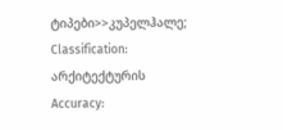ტიპები>>კუპელჰალე;
Classification: არქიტექტურის
Accuracy: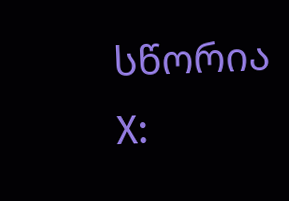სწორია
X: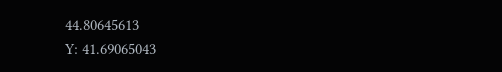44.80645613
Y: 41.69065043